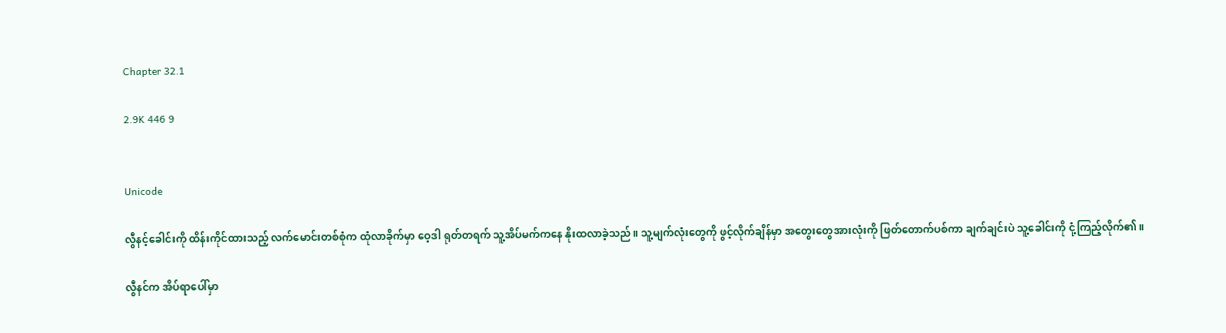Chapter 32.1

2.9K 446 9


Unicode

လွီနင့်ခေါင်းကို ထိန်းကိုင်ထားသည့် လက်မောင်းတစ်စုံက ထုံလာခိုက်မှာ ဝေ့ဒါ ရုတ်တရက် သူ့အိပ်မက်ကနေ နိုးထလာခဲ့သည်။ သူ့မျက်လုံးတွေကို ဖွင့်လိုက်ချိန်မှာ အတွေးတွေအားလုံးကို ဖြတ်တောက်ပစ်ကာ ချက်ချင်းပဲ သူ့ခေါင်းကို ငုံ့ကြည့်လိုက်၏။

လွီနင်က အိပ်ရာပေါ်မှာ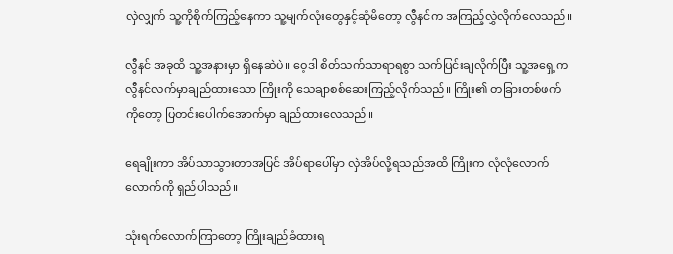လှဲလျှက် သူ့ကိုစိုက်ကြည့်နေကာ သူ့မျက်လုံးတွေနှင့်ဆုံမိတော့ လွီနင်က အကြည့်လွှဲလိုက်လေသည်။

လွီနင် အခုထိ သူ့အနားမှာ ရှိနေဆဲပဲ။ ဝေ့ဒါ စိတ်သက်သာရာရစွာ သက်ပြင်းချလိုက်ပြီး သူ့အရှေ့က လွီနင်လက်မှာချည်ထားသော ကြိုးကို သေချာစစ်ဆေးကြည့်လိုက်သည်။ ကြိုး၏ တခြားတစ်ဖက်ကိုတော့ ပြတင်းပေါက်အောက်မှာ ချည်ထားလေသည်။

ရေချိုးကာ အိပ်သာသွားတာအပြင် အိပ်ရာပေါ်မှာ လှဲအိပ်လို့ရသည်အထိ ကြိုးက လုံလုံလောက်လောက်ကို ရှည်ပါသည်။

သုံးရက်လောက်ကြာတော့ ကြိုးချည်ခံထားရ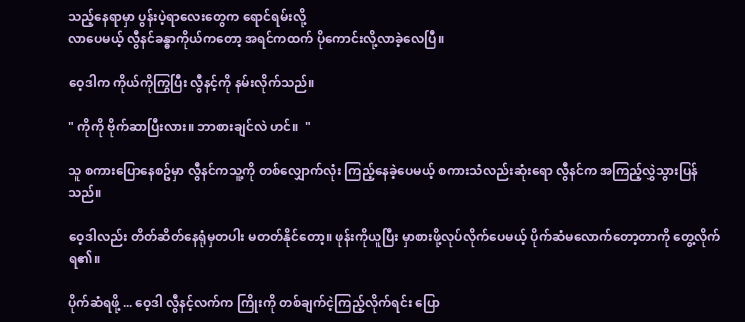သည့်နေရာမှာ ပွန်းပဲ့ရာလေးတွေက ရောင်ရမ်းလို့
လာပေမယ့် လွီနင်ခန္ဓာကိုယ်ကတော့ အရင်ကထက် ပိုကောင်းလို့လာခဲ့လေပြီ။

ဝေ့ဒါက ကိုယ်ကိုကြွပြီး လွီနင့်ကို နမ်းလိုက်သည်။

" ကိုကို ဗိုက်ဆာပြီးလား။ ဘာစားချင်လဲ ဟင်။  "

သူ စကားပြောနေစဥ်မှာ လွီနင်ကသူ့ကို တစ်လျှောက်လုံး ကြည့်နေခဲ့ပေမယ့် စကားသံလည်းဆုံးရော လွီနင်က အကြည့်လွှဲသွားပြန်သည်။

ဝေ့ဒါလည်း တိတ်ဆိတ်နေရုံမှတပါး မတတ်နိုင်တော့။ ဖုန်းကိုယူပြီး မှာစားဖို့လုပ်လိုက်ပေမယ့် ပိုက်ဆံမလောက်တော့တာကို တွေ့လိုက်ရ၏။

ပိုက်ဆံရဖို့ ... ဝေ့ဒါ လွီနင့်လက်က ကြိုးကို တစ်ချက်ငဲ့ကြည့်လိုက်ရင်း ပြော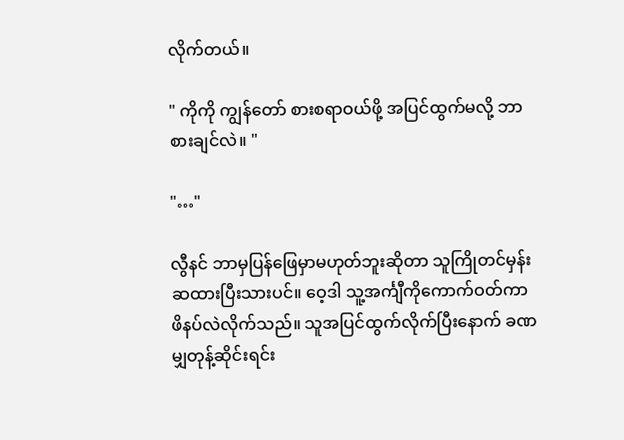လိုက်တယ်။

" ကိုကို ကျွန်တော် စားစရာဝယ်ဖို့ အပြင်ထွက်မလို့ ဘာစားချင်လဲ။ "

"…"

လွီနင် ဘာမှပြန်ဖြေမှာမဟုတ်ဘူးဆိုတာ သူကြိုတင်မှန်းဆထားပြီးသားပင်။ ဝေ့ဒါ သူ့အင်္ကျီကိုကောက်ဝတ်ကာ ဖိနပ်လဲလိုက်သည်။ သူအပြင်ထွက်လိုက်ပြီးနောက် ခဏမျှတုန့်ဆိုင်းရင်း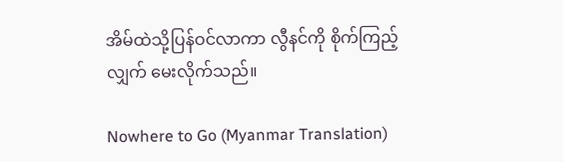အိမ်ထဲသို့ပြန်ဝင်လာကာ လွီနင်ကို စိုက်ကြည့်လျှက် မေးလိုက်သည်။

Nowhere to Go (Myanmar Translation)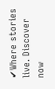✔Where stories live. Discover now